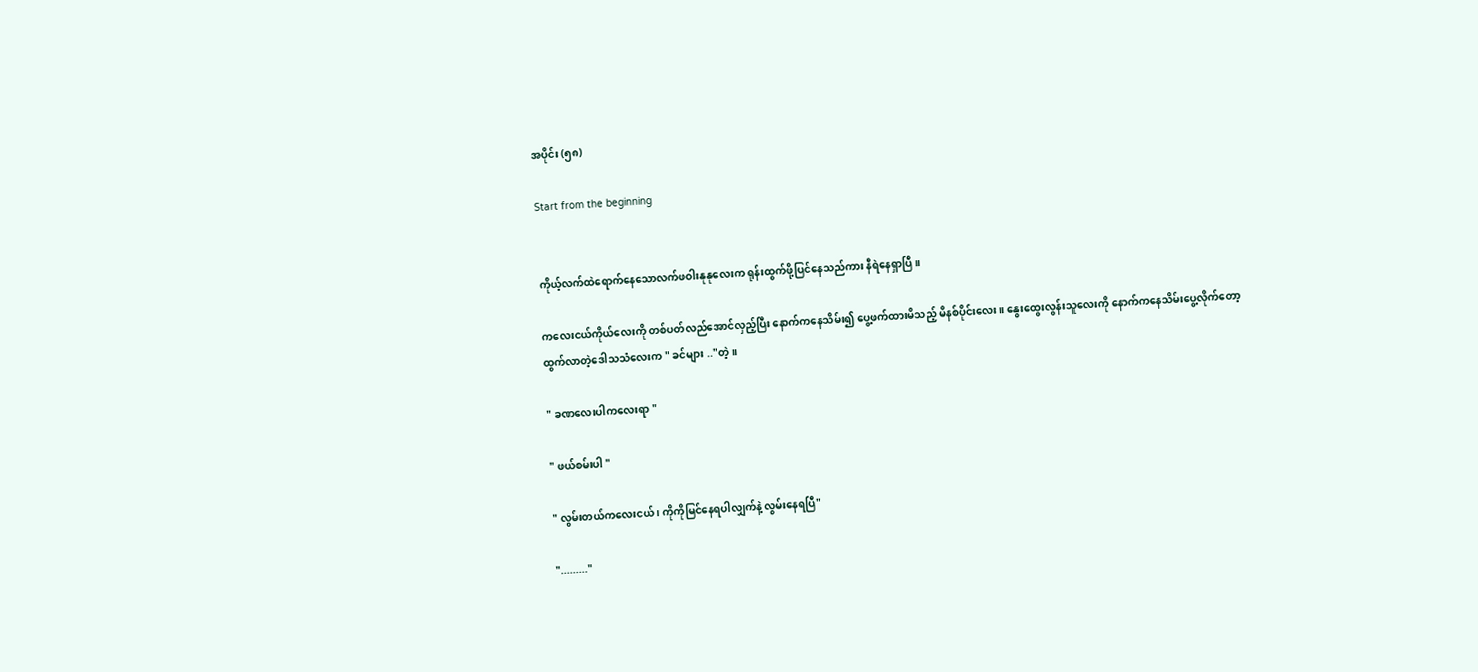အပိုင်း (၅၈)

Start from the beginning


ကိုယ့်လက်ထဲရောက်နေသောလက်ဖဝါးနုနုလေးက ရုန်းထွက်ဖို့ပြင်နေသည်ကား နီရဲနေရှာပြီ။

ကလေးငယ်ကိုယ်လေးကို တစ်ပတ်လည်အောင်လှည့်ပြီး နောက်ကနေသိမ်း၍ ပွေ့ဖက်ထားမိသည့် မိနစ်ပိုင်းလေး။ နွေးထွေးလွန်းသူလေးကို နောက်ကနေသိမ်းပွေ့လိုက်တော့ ထွက်လာတဲ့ဒေါသသံလေးက " ခင်များ .."တဲ့။

" ခဏလေးပါကလေးရာ "

" ဖယ်စမ်းပါ "

" လွမ်းတယ်ကလေးငယ် ၊ ကိုကိုမြင်နေရပါလျှက်နဲ့ လွမ်းနေရပြီ"

"........."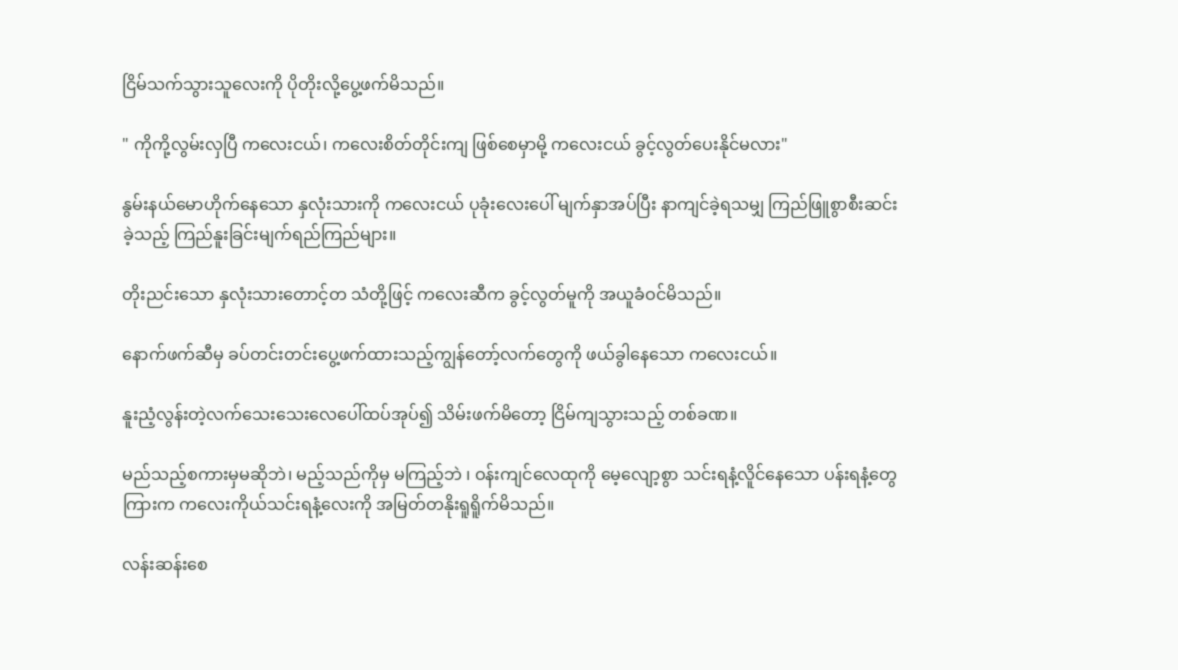ငြိမ်သက်သွားသူလေးကို ပိုတိုးလို့ပွေ့ဖက်မိသည်။

" ကိုကို့လွမ်းလှပြီ ကလေးငယ်၊ ကလေးစိတ်တိုင်းကျ ဖြစ်စေမှာမို့ ကလေးငယ် ခွင့်လွတ်ပေးနိုင်မလား"

နွမ်းနယ်မောဟိုက်နေသော နှလုံးသားကို ကလေးငယ် ပုခုံးလေးပေါ် မျက်နှာအပ်ပြီး နာကျင်ခဲ့ရသမျှ ကြည်ဖြူစွာစီးဆင်းခဲ့သည့် ကြည်နူးခြင်းမျက်ရည်ကြည်များ။

တိုးညင်းသော နှလုံးသားတောင့်တ သံတို့ဖြင့် ကလေးဆီက ခွင့်လွတ်မူကို အယူခံဝင်မိသည်။

နောက်ဖက်ဆီမှ ခပ်တင်းတင်းပွေ့ဖက်ထားသည့်ကျွန်တော့်လက်တွေကို ဖယ်ခွါနေသော ကလေးငယ်။

နူးညံ့လွန်းတဲ့လက်သေးသေးလေပေါ်ထပ်အုပ်၍ သိမ်းဖက်မိတော့ ငြိမ်ကျသွားသည့် တစ်ခဏ။

မည်သည့်စကားမှမဆိုဘဲ၊ မည့်သည်ကိုမှ မကြည့်ဘဲ ၊ ဝန်းကျင်လေထုကို မေ့လျော့စွာ သင်းရနံ့လိူင်နေသော ပန်းရနံ့တွေကြားက ကလေးကိုယ်သင်းရနံ့လေးကို အမြတ်တနိုးရူရိူက်မိသည်။

လန်းဆန်းစေ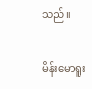သည်။

မိန်းမောရူး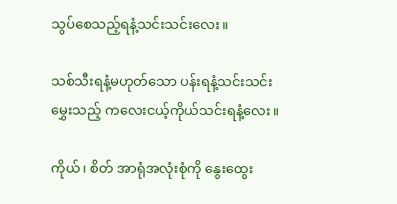သွပ်စေသည့်ရနံ့သင်းသင်းလေး။

သစ်သီးရနံ့မဟုတ်သော ပန်းရနံ့သင်းသင်းမွှေးသည့် ကလေးငယ့်ကိုယ်သင်းရနံ့လေး။

ကိုယ်၊ စိတ် အာရုံအလုံးစုံကို နွေးထွေး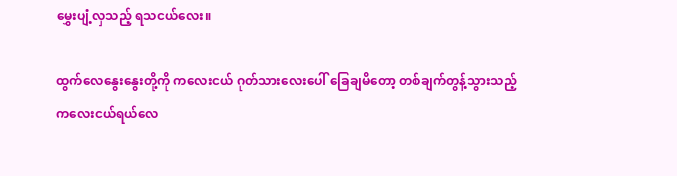မွှေးပျံ့လှသည့် ရသငယ်လေး။

ထွက်လေနွေးနွေးတို့ကို ကလေးငယ် ဂုတ်သားလေးပေါ် ခြေချမိတော့ တစ်ချက်တွန့်သွားသည့် ကလေးငယ်ရယ်လေ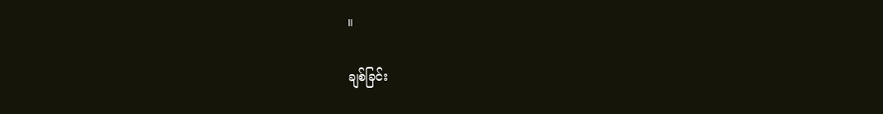။

ချစ်ခြင်း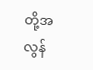တို့အလွန်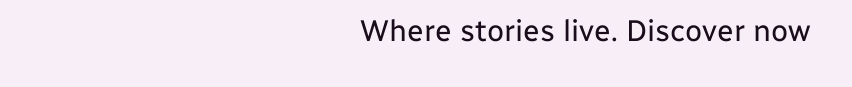Where stories live. Discover now